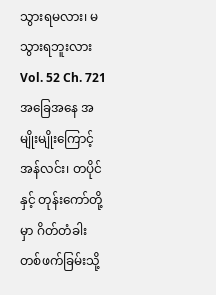သွားရမလား၊ မသွားရဘူးလား
Vol. 52 Ch. 721
အခြေအနေ အမျိုးမျိုးကြောင့် အန်လင်း၊ တပိုင်နှင့် တုန်းကော်တို့မှာ ဂိတ်တံခါး တစ်ဖက်ခြမ်းသို့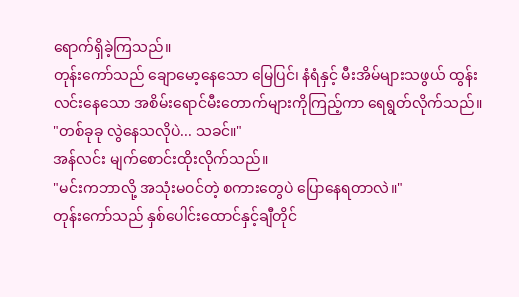ရောက်ရှိခဲ့ကြသည်။
တုန်းကော်သည် ချောမော့နေသော မြေပြင်၊ နံရံနှင့် မီးအိမ်များသဖွယ် ထွန်းလင်းနေသော အစိမ်းရောင်မီးတောက်များကိုကြည့်ကာ ရေရွတ်လိုက်သည်။
"တစ်ခုခု လွဲနေသလိုပဲ... သခင်။"
အန်လင်း မျက်စောင်းထိုးလိုက်သည်။
"မင်းကဘာလို့ အသုံးမဝင်တဲ့ စကားတွေပဲ ပြောနေရတာလဲ။"
တုန်းကော်သည် နှစ်ပေါင်းထောင်နှင့်ချီတိုင်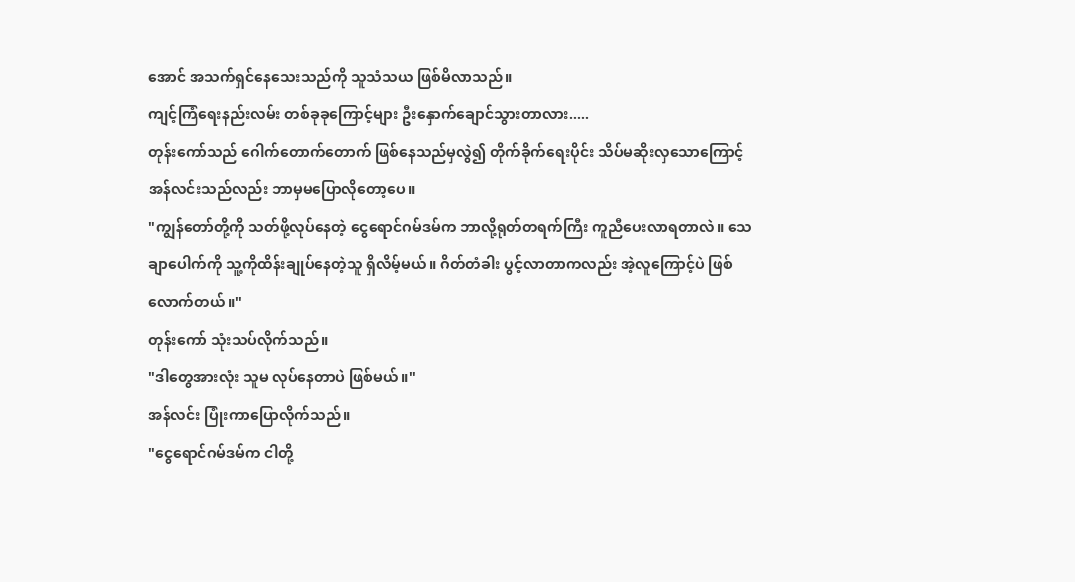အောင် အသက်ရှင်နေသေးသည်ကို သူသံသယ ဖြစ်မိလာသည်။
ကျင့်ကြံရေးနည်းလမ်း တစ်ခုခုကြောင့်များ ဦးနှောက်ချောင်သွားတာလား.....
တုန်းကော်သည် ဂေါက်တောက်တောက် ဖြစ်နေသည်မှလွဲ၍ တိုက်ခိုက်ရေးပိုင်း သိပ်မဆိုးလှသောကြောင့် အန်လင်းသည်လည်း ဘာမှမပြောလိုတော့ပေ။
"ကျွန်တော်တို့ကို သတ်ဖို့လုပ်နေတဲ့ ငွေရောင်ဂမ်ဒမ်က ဘာလို့ရုတ်တရက်ကြီး ကူညီပေးလာရတာလဲ။ သေချာပေါက်ကို သူ့ကိုထိန်းချုပ်နေတဲ့သူ ရှိလိမ့်မယ်။ ဂိတ်တံခါး ပွင့်လာတာကလည်း အဲ့လူကြောင့်ပဲ ဖြစ်လောက်တယ်။"
တုန်းကော် သုံးသပ်လိုက်သည်။
"ဒါတွေအားလုံး သူမ လုပ်နေတာပဲ ဖြစ်မယ်။"
အန်လင်း ပြုံးကာပြောလိုက်သည်။
"ငွေရောင်ဂမ်ဒမ်က ငါတို့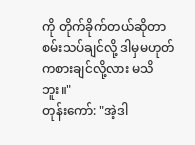ကို တိုက်ခိုက်တယ်ဆိုတာ စမ်းသပ်ချင်လို့ ဒါမှမဟုတ် ကစားချင်လို့လား မသိဘူး။"
တုန်းကော်: "အဲ့ဒါ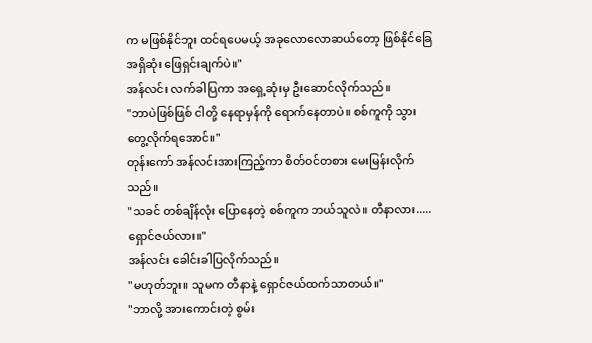က မဖြစ်နိုင်ဘူး ထင်ရပေမယ့် အခုလောလောဆယ်တော့ ဖြစ်နိုင်ခြေ အရှိဆုံး ဖြေရှင်းချက်ပဲ။"
အန်လင်း လက်ခါပြကာ အရှေ့ဆုံးမှ ဦးဆောင်လိုက်သည်။
"ဘာပဲဖြစ်ဖြစ် ငါတို့ နေရာမှန်ကို ရောက်နေတာပဲ။ စစ်ကူကို သွားတွေ့လိုက်ရအောင်။"
တုန်းကော် အန်လင်းအားကြည့်ကာ စိတ်ဝင်တစား မေးမြန်းလိုက်သည်။
"သခင် တစ်ချိန်လုံး ပြောနေတဲ့ စစ်ကူက ဘယ်သူလဲ။ တီနာလား..... ရှောင်ဇယ်လား။"
အန်လင်း ခေါင်းခါပြလိုက်သည်။
"မဟုတ်ဘူး။ သူမက တီနာနဲ့ ရှောင်ဇယ်ထက်သာတယ်။"
"ဘာလို့ အားကောင်းတဲ့ စွမ်း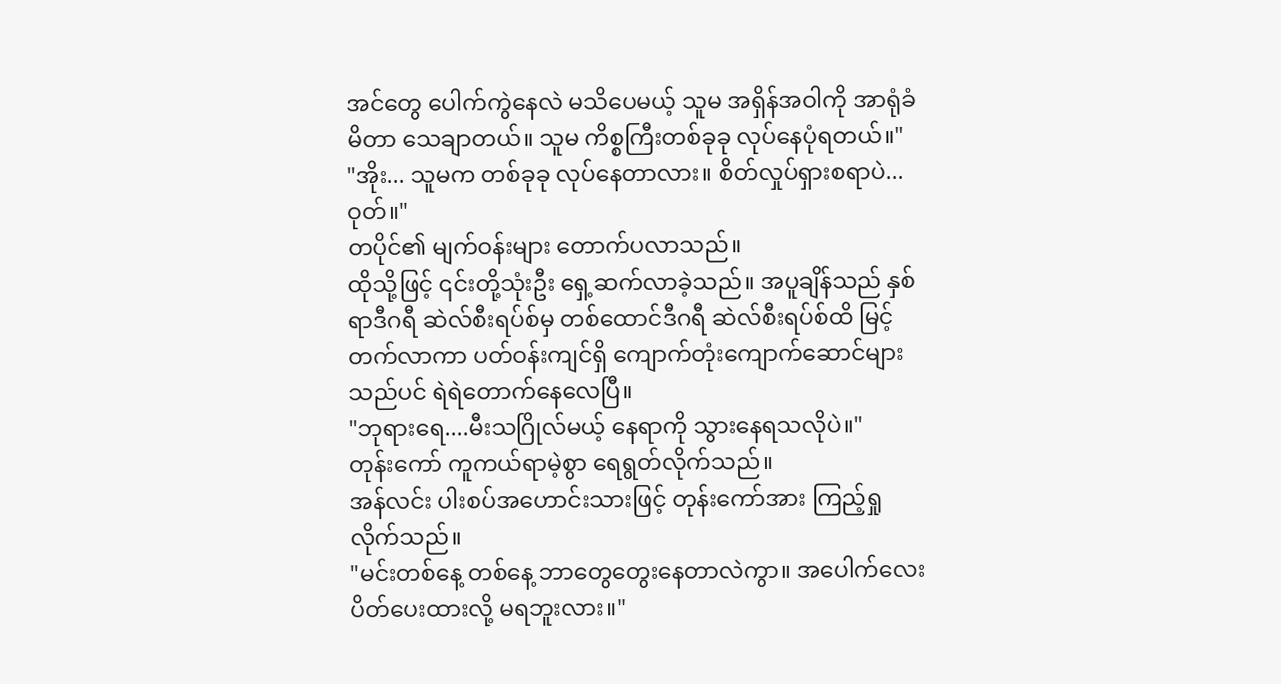အင်တွေ ပေါက်ကွဲနေလဲ မသိပေမယ့် သူမ အရှိန်အဝါကို အာရုံခံမိတာ သေချာတယ်။ သူမ ကိစ္စကြီးတစ်ခုခု လုပ်နေပုံရတယ်။"
"အိုး... သူမက တစ်ခုခု လုပ်နေတာလား။ စိတ်လှုပ်ရှားစရာပဲ... ဝုတ်။"
တပိုင်၏ မျက်ဝန်းများ တောက်ပလာသည်။
ထိုသို့ဖြင့် ၎င်းတို့သုံးဦး ရှေ့ဆက်လာခဲ့သည်။ အပူချိန်သည် နှစ်ရာဒီဂရီ ဆဲလ်စီးရပ်စ်မှ တစ်ထောင်ဒီဂရီ ဆဲလ်စီးရပ်စ်ထိ မြင့်တက်လာကာ ပတ်ဝန်းကျင်ရှိ ကျောက်တုံးကျောက်ဆောင်များသည်ပင် ရဲရဲတောက်နေလေပြီ။
"ဘုရားရေ....မီးသဂြိုလ်မယ့် နေရာကို သွားနေရသလိုပဲ။"
တုန်းကော် ကူကယ်ရာမဲ့စွာ ရေရွတ်လိုက်သည်။
အန်လင်း ပါးစပ်အဟောင်းသားဖြင့် တုန်းကော်အား ကြည့်ရှုလိုက်သည်။
"မင်းတစ်နေ့ တစ်နေ့ ဘာတွေတွေးနေတာလဲကွာ။ အပေါက်လေး ပိတ်ပေးထားလို့ မရဘူးလား။"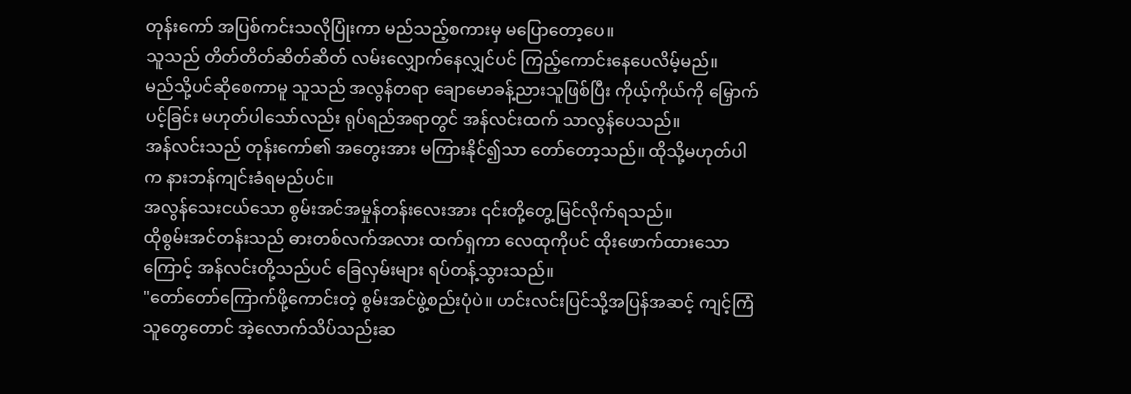တုန်းကော် အပြစ်ကင်းသလိုပြုံးကာ မည်သည့်စကားမှ မပြောတော့ပေ။
သူသည် တိတ်တိတ်ဆိတ်ဆိတ် လမ်းလျှောက်နေလျှင်ပင် ကြည့်ကောင်းနေပေလိမ့်မည်။
မည်သို့ပင်ဆိုစေကာမူ သူသည် အလွန်တရာ ချောမောခန့်ညားသူဖြစ်ပြီး ကိုယ့်ကိုယ်ကို မြှောက်ပင့်ခြင်း မဟုတ်ပါသော်လည်း ရုပ်ရည်အရာတွင် အန်လင်းထက် သာလွန်ပေသည်။
အန်လင်းသည် တုန်းကော်၏ အတွေးအား မကြားနိုင်၍သာ တော်တော့သည်။ ထိုသို့မဟုတ်ပါက နားဘန်ကျင်းခံရမည်ပင်။
အလွန်သေးငယ်သော စွမ်းအင်အမှုန်တန်းလေးအား ၎င်းတို့တွေ့မြင်လိုက်ရသည်။
ထိုစွမ်းအင်တန်းသည် ဓားတစ်လက်အလား ထက်ရှကာ လေထုကိုပင် ထိုးဖောက်ထားသောကြောင့် အန်လင်းတို့သည်ပင် ခြေလှမ်းများ ရပ်တန့်သွားသည်။
"တော်တော်ကြောက်ဖို့ကောင်းတဲ့ စွမ်းအင်ဖွဲ့စည်းပုံပဲ။ ဟင်းလင်းပြင်သို့အပြန်အဆင့် ကျင့်ကြံသူတွေတောင် အဲ့လောက်သိပ်သည်းဆ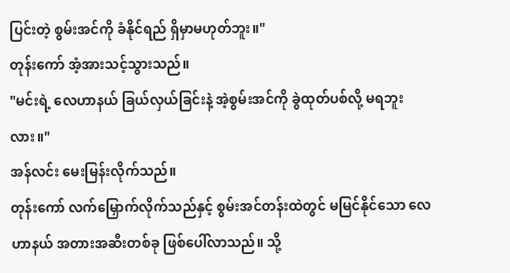ပြင်းတဲ့ စွမ်းအင်ကို ခံနိုင်ရည် ရှိမှာမဟုတ်ဘူး။"
တုန်းကော် အံ့အားသင့်သွားသည်။
"မင်းရဲ့ လေဟာနယ် ခြယ်လှယ်ခြင်းနဲ့ အဲ့စွမ်းအင်ကို ခွဲထုတ်ပစ်လို့ မရဘူးလား။"
အန်လင်း မေးမြန်းလိုက်သည်။
တုန်းကော် လက်မြှောက်လိုက်သည်နှင့် စွမ်းအင်တန်းထဲတွင် မမြင်နိုင်သော လေဟာနယ် အတားအဆီးတစ်ခု ဖြစ်ပေါ်လာသည်။ သို့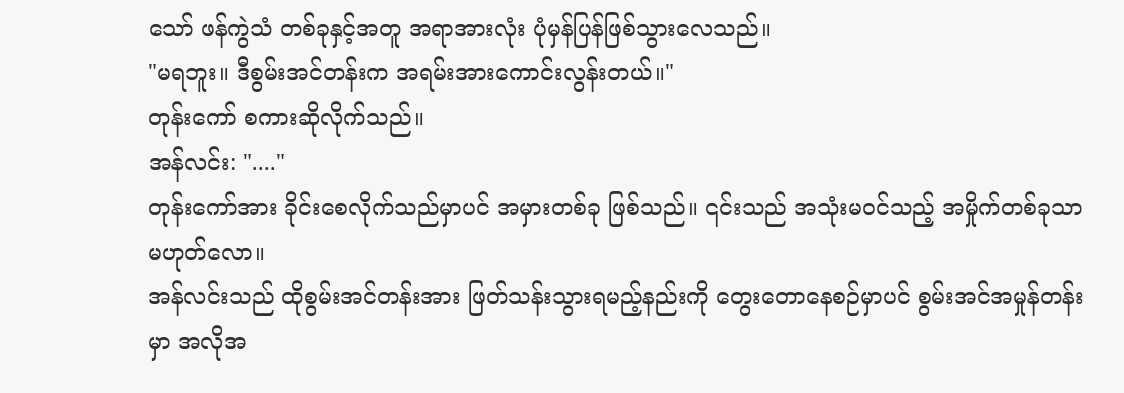သော် ဖန်ကွဲသံ တစ်ခုနှင့်အတူ အရာအားလုံး ပုံမှန်ပြန်ဖြစ်သွားလေသည်။
"မရဘူး။ ဒီစွမ်းအင်တန်းက အရမ်းအားကောင်းလွန်းတယ်။"
တုန်းကော် စကားဆိုလိုက်သည်။
အန်လင်း: "...."
တုန်းကော်အား ခိုင်းစေလိုက်သည်မှာပင် အမှားတစ်ခု ဖြစ်သည်။ ၎င်းသည် အသုံးမဝင်သည့် အမှိုက်တစ်ခုသာ မဟုတ်လော။
အန်လင်းသည် ထိုစွမ်းအင်တန်းအား ဖြတ်သန်းသွားရမည့်နည်းကို တွေးတောနေစဉ်မှာပင် စွမ်းအင်အမှုန်တန်းမှာ အလိုအ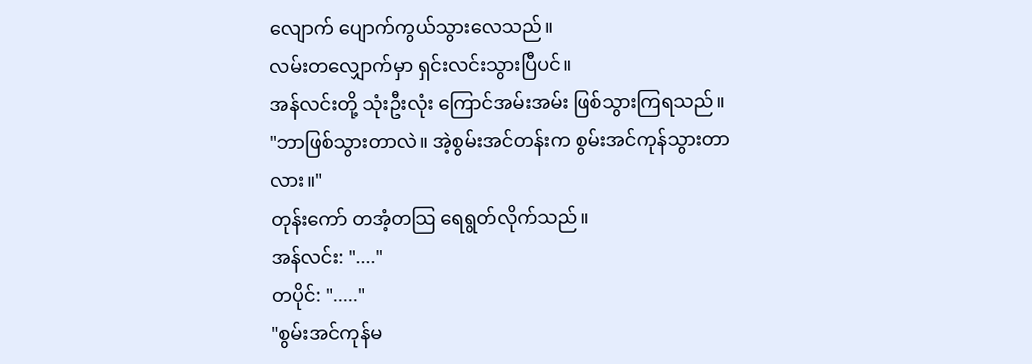လျောက် ပျောက်ကွယ်သွားလေသည်။
လမ်းတလျှောက်မှာ ရှင်းလင်းသွားပြီပင်။
အန်လင်းတို့ သုံးဦးလုံး ကြောင်အမ်းအမ်း ဖြစ်သွားကြရသည်။
"ဘာဖြစ်သွားတာလဲ။ အဲ့စွမ်းအင်တန်းက စွမ်းအင်ကုန်သွားတာလား။"
တုန်းကော် တအံ့တသြ ရေရွတ်လိုက်သည်။
အန်လင်း: "...."
တပိုင်: "....."
"စွမ်းအင်ကုန်မ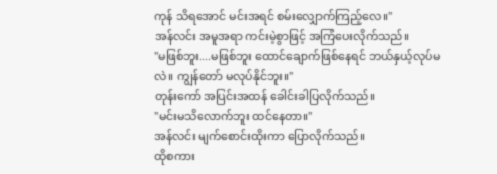ကုန် သိရအောင် မင်းအရင် စမ်းလျှောက်ကြည့်လေ။"
အန်လင်း အမူအရာ ကင်းမဲ့စွာဖြင့် အကြံပေးလိုက်သည်။
"မဖြစ်ဘူး....မဖြစ်ဘူး ထောင်ချောက်ဖြစ်နေရင် ဘယ်နှယ့်လုပ်မလဲ။ ကျွန်တော် မလုပ်နိုင်ဘူး။"
တုန်းကော် အပြင်းအထန် ခေါင်းခါပြလိုက်သည်။
"မင်းမသိလောက်ဘူး ထင်နေတာ။"
အန်လင်း မျက်စောင်းထိုးကာ ပြောလိုက်သည်။
ထိုစကား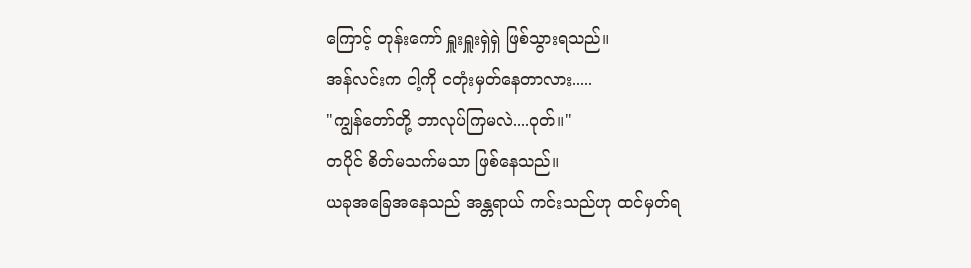ကြောင့် တုန်းကော် ရှူးရှူးရှဲရှဲ ဖြစ်သွားရသည်။
အန်လင်းက ငါ့ကို ငတုံးမှတ်နေတာလား.....
"ကျွန်တော်တို့ ဘာလုပ်ကြမလဲ....ဝုတ်။"
တပိုင် စိတ်မသက်မသာ ဖြစ်နေသည်။
ယခုအခြေအနေသည် အန္တရာယ် ကင်းသည်ဟု ထင်မှတ်ရ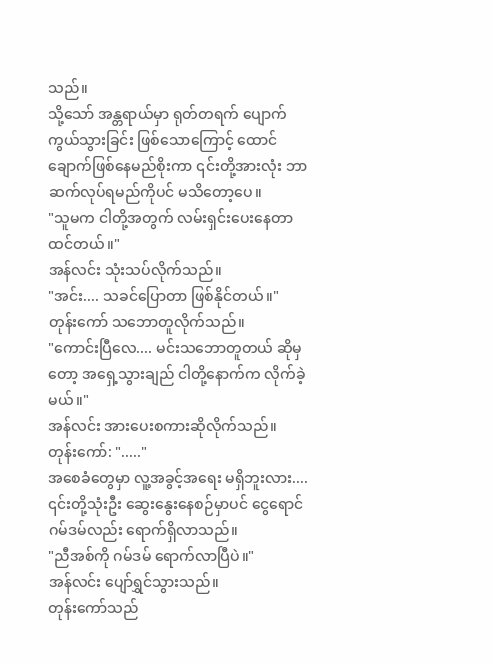သည်။
သို့သော် အန္တရာယ်မှာ ရုတ်တရက် ပျောက်ကွယ်သွားခြင်း ဖြစ်သောကြောင့် ထောင်ချောက်ဖြစ်နေမည်စိုးကာ ၎င်းတို့အားလုံး ဘာဆက်လုပ်ရမည်ကိုပင် မသိတော့ပေ။
"သူမက ငါတို့အတွက် လမ်းရှင်းပေးနေတာ ထင်တယ်။"
အန်လင်း သုံးသပ်လိုက်သည်။
"အင်း.... သခင်ပြောတာ ဖြစ်နိုင်တယ်။"
တုန်းကော် သဘောတူလိုက်သည်။
"ကောင်းပြီလေ.... မင်းသဘောတူတယ် ဆိုမှတော့ အရှေ့သွားချည် ငါတို့နောက်က လိုက်ခဲ့မယ်။"
အန်လင်း အားပေးစကားဆိုလိုက်သည်။
တုန်းကော်: "....."
အစေခံတွေမှာ လူ့အခွင့်အရေး မရှိဘူးလား....
၎င်းတို့သုံးဦး ဆွေးနွေးနေစဉ်မှာပင် ငွေရောင်ဂမ်ဒမ်လည်း ရောက်ရှိလာသည်။
"ညီအစ်ကို ဂမ်ဒမ် ရောက်လာပြီပဲ။"
အန်လင်း ပျော်ရွှင်သွားသည်။
တုန်းကော်သည်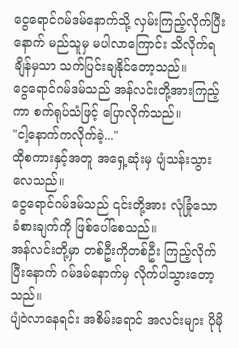ငွေရောင်ဂမ်ဒမ်နောက်သို့ လှမ်းကြည့်လိုက်ပြီးနောက် မည်သူမှ မပါလာကြောင်း သိလိုက်ရချိန်မှသာ သက်ပြင်းချနိုင်တော့သည်။
ငွေရောင်ဂမ်ဒမ်သည် အန်လင်းတို့အားကြည့်ကာ စက်ရုပ်သံဖြင့် ပြောလိုက်သည်။
"ငါ့နောက်ကလိုက်ခဲ့..."
ထိုစကားနှင့်အတူ အရှေ့ဆုံးမှ ပျံသန်းသွားလေသည်။
ငွေရောင်ဂမ်ဒမ်သည် ၎င်းတို့အား လုံခြုံသော ခံစားချက်ကို ဖြစ်ပေါ်စေသည်။
အန်လင်းတို့မှာ တစ်ဦးကိုတစ်ဦး ကြည့်လိုက်ပြီးနောက် ဂမ်ဒမ်နောက်မှ လိုက်ပါသွားတော့သည်။
ပျံဝဲလာနေရင်း အစိမ်းရောင် အလင်းများ ပိုမို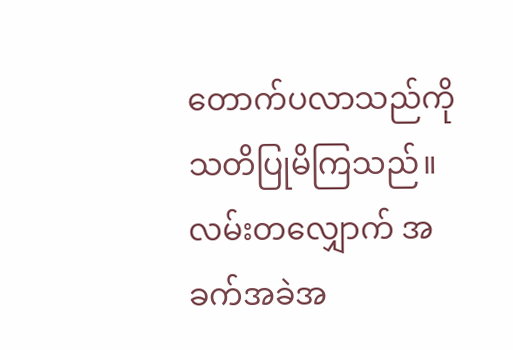တောက်ပလာသည်ကို သတိပြုမိကြသည်။ လမ်းတလျှောက် အခက်အခဲအ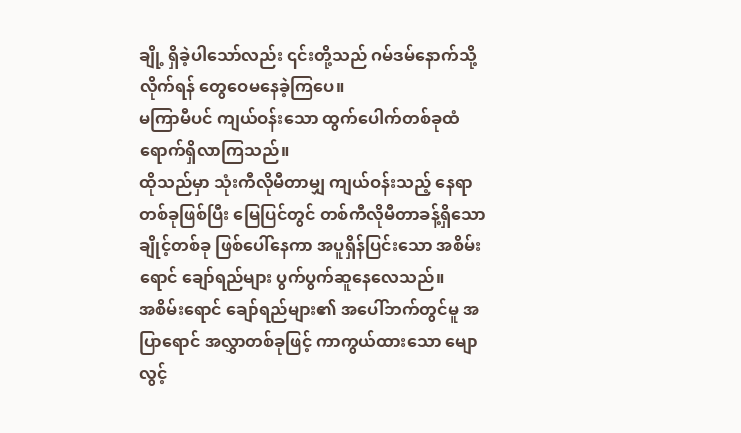ချို့ ရှိခဲ့ပါသော်လည်း ၎င်းတို့သည် ဂမ်ဒမ်နောက်သို့လိုက်ရန် တွေဝေမနေခဲ့ကြပေ။
မကြာမီပင် ကျယ်ဝန်းသော ထွက်ပေါက်တစ်ခုထံ ရောက်ရှိလာကြသည်။
ထိုသည်မှာ သုံးကီလိုမီတာမျှ ကျယ်ဝန်းသည့် နေရာတစ်ခုဖြစ်ပြီး မြေပြင်တွင် တစ်ကီလိုမီတာခန့်ရှိသော ချိုင့်တစ်ခု ဖြစ်ပေါ်နေကာ အပူရှိန်ပြင်းသော အစိမ်းရောင် ချော်ရည်များ ပွက်ပွက်ဆူနေလေသည်။
အစိမ်းရောင် ချော်ရည်များ၏ အပေါ်ဘက်တွင်မူ အပြာရောင် အလွှာတစ်ခုဖြင့် ကာကွယ်ထားသော မျောလွင့်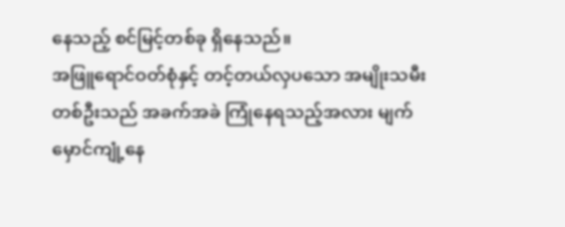နေသည့် စင်မြင့်တစ်ခု ရှိနေသည်။
အဖြူရောင်ဝတ်စုံနှင့် တင့်တယ်လှပသော အမျိုးသမီးတစ်ဦးသည် အခက်အခဲ ကြုံနေရသည့်အလား မျက်မှောင်ကျုံ့နေ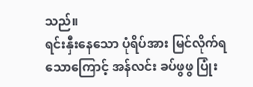သည်။
ရင်းနှီးနေသော ပုံရိပ်အား မြင်လိုက်ရသောကြောင့် အန်လင်း ခပ်ဖွဖွ ပြုံး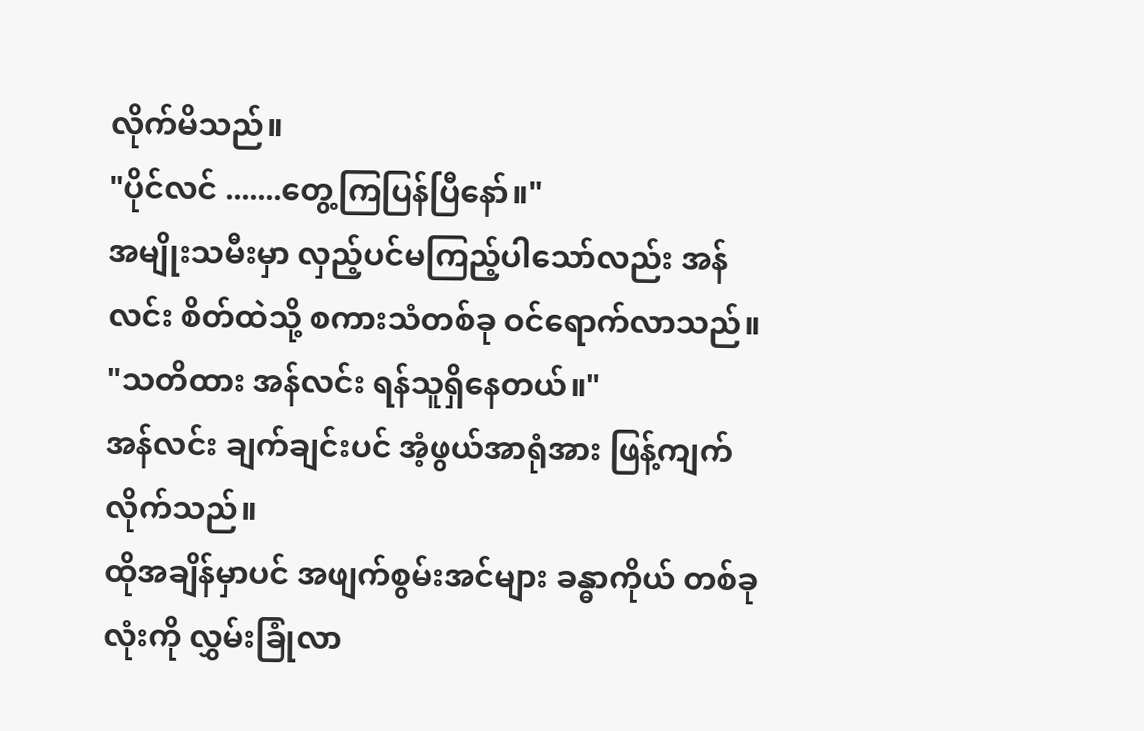လိုက်မိသည်။
"ပိုင်လင် .......တွေ့ကြပြန်ပြီနော်။"
အမျိုးသမီးမှာ လှည့်ပင်မကြည့်ပါသော်လည်း အန်လင်း စိတ်ထဲသို့ စကားသံတစ်ခု ဝင်ရောက်လာသည်။
"သတိထား အန်လင်း ရန်သူရှိနေတယ်။"
အန်လင်း ချက်ချင်းပင် အံ့ဖွယ်အာရုံအား ဖြန့်ကျက်လိုက်သည်။
ထိုအချိန်မှာပင် အဖျက်စွမ်းအင်များ ခန္ဓာကိုယ် တစ်ခုလုံးကို လွှမ်းခြုံလာ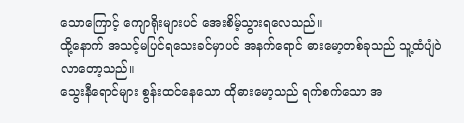သောကြောင့် ကျောရိုးများပင် အေးစိမ့်သွားရလေသည်။
ထို့နောက် အသင့်မပြင်ရသေးခင်မှာပင် အနက်ရောင် ဓားမော့တစ်ခုသည် သူ့ထံပျံဝဲလာတော့သည်။
သွေးနီရောင်များ စွန်းထင်နေသော ထိုဓားမော့သည် ရက်စက်သော အ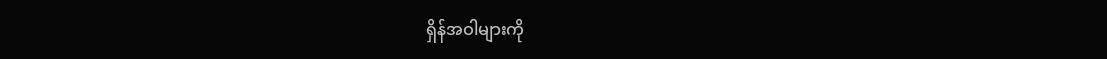ရှိန်အဝါများကို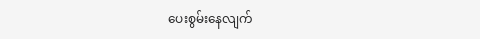ပေးစွမ်းနေလျက်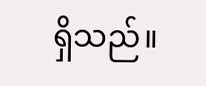ရှိသည်။